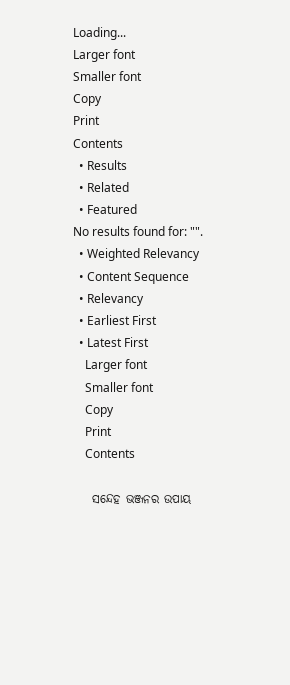Loading...
Larger font
Smaller font
Copy
Print
Contents
  • Results
  • Related
  • Featured
No results found for: "".
  • Weighted Relevancy
  • Content Sequence
  • Relevancy
  • Earliest First
  • Latest First
    Larger font
    Smaller font
    Copy
    Print
    Contents

    ସନ୍ଦେହ ଭଞ୍ଜନର ଉପାୟ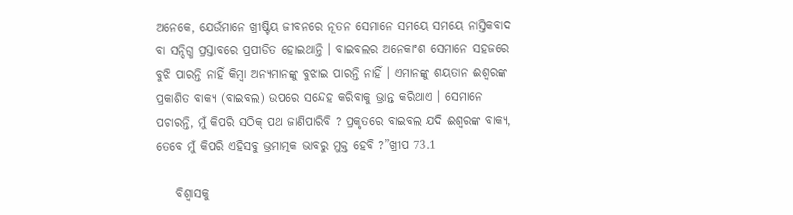ଅନେକେ, ଯେଉଁମାନେ ଖ୍ରୀଷ୍ଟିୟ ଜୀବନରେ ନୂତନ ସେମାନେ ସମୟେ ସମୟେ ନାସ୍ତିକବାଦ ବା ସନ୍ଦିଗ୍ଧ ପ୍ରସ୍ତାବରେ ପ୍ରପୀଡିତ ହୋଇଥାନ୍ତି । ବାଇବଲର ଅନେକାଂଶ ସେମାନେ ସହଜରେ ବୁଝି ପାରନ୍ତି ନାହିଁ କିମ୍ବା ଅନ୍ୟମାନଙ୍କୁ ବୁଝାଇ ପାରନ୍ତି ନାହିଁ । ଏମାନଙ୍କୁ ଶୟତାନ ଈଶ୍ଵରଙ୍କ ପ୍ରକାଶିତ ବାକ୍ୟ (ବାଇବଲ) ଉପରେ ସନ୍ଦେହ କରିବାକୁ ଭ୍ରାନ୍ତ କରିଥାଏ । ସେମାନେ ପଚାରନ୍ତି, ମୁଁ କିପରି ସଠିକ୍ ପଥ ଜାଣିପାରିବି ? ପ୍ରକୃତରେ ବାଇବଲ ଯଦି ଈଶ୍ବରଙ୍କ ବାକ୍ୟ, ତେବେ ମୁଁ କିପରି ଏହିସବୁ ଭ୍ରମାତ୍ମକ ଭାବରୁ ମୁକ୍ତ ହେବି ?”ଖ୍ରୀପ 73.1

    ବିଶ୍ୱାସକୁ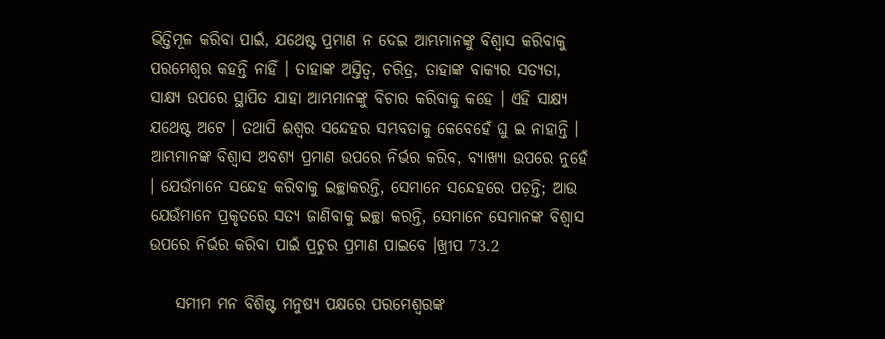ଭିତ୍ତିମୂଳ କରିବା ପାଇଁ, ଯଥେଷ୍ଟ ପ୍ରମାଣ ନ ଦେଇ ଆମ୍ଭମାନଙ୍କୁ ବିଶ୍ବାସ କରିବାକୁ ପରମେଶ୍ବର କହନ୍ତି ନାହିଁ । ତାହାଙ୍କ ଅସ୍ତିତ୍ବ, ଚରିତ୍ର, ତାହାଙ୍କ ବାକ୍ୟର ସତ୍ୟତା, ସାକ୍ଷ୍ୟ ଉପରେ ସ୍ଥାପିତ ଯାହା ଆମ୍ଭମାନଙ୍କୁ ବିଚାର କରିବାକୁ କହେ । ଏହି ସାକ୍ଷ୍ୟ ଯଥେଷ୍ଟ ଅଟେ । ତଥାପି ଈଶ୍ଵର ସନ୍ଦେହର ସମ୍ଭବତାକୁ କେବେହେଁ ଘୁ ଇ ନାହାନ୍ତି । ଆମ୍ଭମାନଙ୍କ ବିଶ୍ବାସ ଅବଶ୍ୟ ପ୍ରମାଣ ଉପରେ ନିର୍ଭର କରିବ, ବ୍ୟାଖ୍ୟା ଉପରେ ନୁହେଁ । ଯେଉଁମାନେ ସନ୍ଦେହ କରିବାକୁ ଇଚ୍ଛାକରନ୍ତି, ସେମାନେ ସନ୍ଦେହରେ ପଡ଼ନ୍ତି; ଆଉ ଯେଉଁମାନେ ପ୍ରକୃତରେ ସତ୍ୟ ଜାଣିବାକୁ ଇଚ୍ଛା କରନ୍ତି, ସେମାନେ ସେମାନଙ୍କ ବିଶ୍ବାସ ଉପରେ ନିର୍ଭର କରିବା ପାଇଁ ପ୍ରଚୁର ପ୍ରମାଣ ପାଇବେ ।ଖ୍ରୀପ 73.2

    ସମୀମ ମନ ବିଶିଷ୍ଟ ମନୁଷ୍ୟ ପକ୍ଷରେ ପରମେଶ୍ବରଙ୍କ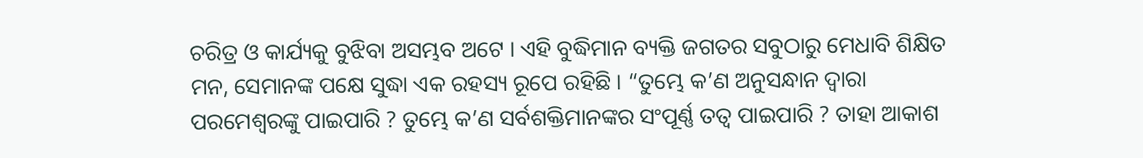ଚରିତ୍ର ଓ କାର୍ଯ୍ୟକୁ ବୁଝିବା ଅସମ୍ଭବ ଅଟେ । ଏହି ବୁଦ୍ଧିମାନ ବ୍ୟକ୍ତି ଜଗତର ସବୁଠାରୁ ମେଧାବି ଶିକ୍ଷିତ ମନ, ସେମାନଙ୍କ ପକ୍ଷେ ସୁଦ୍ଧା ଏକ ରହସ୍ୟ ରୂପେ ରହିଛି । “ତୁମ୍ଭେ କ’ଣ ଅନୁସନ୍ଧାନ ଦ୍ବାରା ପରମେଶ୍ବରଙ୍କୁ ପାଇପାରି ? ତୁମ୍ଭେ କ’ଣ ସର୍ବଶକ୍ତିମାନଙ୍କର ସଂପୂର୍ଣ୍ଣ ତତ୍ବ ପାଇପାରି ? ତାହା ଆକାଶ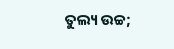ତୁଲ୍ୟ ଉଚ୍ଚ;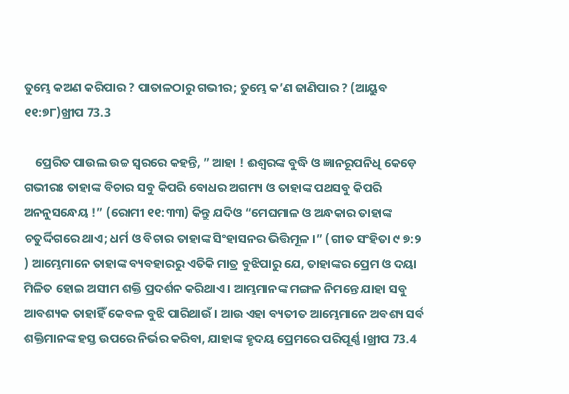ତୁମ୍ଭେ କଅଣ କରିପାର ? ପାତାଳଠାରୁ ଗଭୀର; ତୁମ୍ଭେ କ’ଣ ଜାଣିପାର ? (ଆୟୁବ ୧୧:୭୮)ଖ୍ରୀପ 73.3

    ପ୍ରେରିତ ପାଉଲ ଉଚ୍ଚ ସ୍ବରରେ କହନ୍ତି, ” ଆହା ! ଈଶ୍ବରଙ୍କ ବୁଦ୍ଧି ଓ ଜ୍ଞାନରୂପନିଧି କେଡ଼େ ଗଭୀରଃ ତାହାଙ୍କ ବିଚାର ସବୁ କିପରି ବୋଧର ଅଗମ୍ୟ ଓ ତାହାଙ୍କ ପଥସବୁ କିପରି ଅନନୁସନ୍ଧେୟ !” (ରୋମୀ ୧୧:୩୩) କିନ୍ତୁ ଯଦିଓ “ମେଘମାଳ ଓ ଅନ୍ଧକାର ତାହାଙ୍କ ଚତୁର୍ଦ୍ଦିଗରେ ଥାଏ; ଧର୍ମ ଓ ବିଚାର ତାହାଙ୍କ ସିଂହାସନର ଭିତ୍ତିମୂଳ ।” (ଗୀତ ସଂହିତା ୯ ୭:୨ ) ଆମ୍ଭେମାନେ ତାହାଙ୍କ ବ୍ୟବହାରରୁ ଏତିକି ମାତ୍ର ବୁଝିପାରୁ ଯେ, ତାହାଙ୍କର ପ୍ରେମ ଓ ଦୟା ମିଳିତ ହୋଇ ଅସୀମ ଶକ୍ତି ପ୍ରଦର୍ଶନ କରିଥାଏ । ଆମ୍ଭମାନଙ୍କ ମଙ୍ଗଳ ନିମନ୍ତେ ଯାହା ସବୁ ଆବଶ୍ୟକ ତାହାହିଁ କେବଳ ବୁଝି ପାରିଥାଉଁ । ଆଉ ଏହା ବ୍ୟତୀତ ଆମ୍ଭେମାନେ ଅବଶ୍ୟ ସର୍ବ ଶକ୍ତିମାନଙ୍କ ହସ୍ତ ଉପରେ ନିର୍ଭର କରିବା, ଯାହାଙ୍କ ହୃଦୟ ପ୍ରେମରେ ପରିପୂର୍ଣ୍ଣ ।ଖ୍ରୀପ 73.4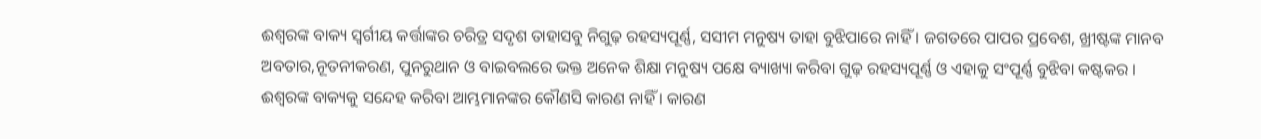ଈଶ୍ବରଙ୍କ ବାକ୍ୟ ସ୍ବର୍ଗୀୟ କର୍ତ୍ତାଙ୍କର ଚରିତ୍ର ସଦୃଶ ତାହାସବୁ ନିଗୁଢ଼ ରହସ୍ୟପୂର୍ଣ୍ଣ, ସସୀମ ମନୁଷ୍ୟ ତାହା ବୁଝିପାରେ ନାହିଁ । ଜଗତରେ ପାପର ପ୍ରବେଶ, ଖ୍ରୀଷ୍ଟଙ୍କ ମାନବ ଅବତାର,ନୂତନୀକରଣ, ପୁନରୁଥାନ ଓ ବାଇବଲରେ ଭକ୍ତ ଅନେକ ଶିକ୍ଷା ମନୁଷ୍ୟ ପକ୍ଷେ ବ୍ୟାଖ୍ୟା କରିବା ଗୁଢ଼ ରହସ୍ୟପୂର୍ଣ୍ଣ ଓ ଏହାକୁ ସଂପୂର୍ଣ୍ଣ ବୁଝିବା କଷ୍ଟକର । ଈଶ୍ବରଙ୍କ ବାକ୍ୟକୁ ସନ୍ଦେହ କରିବା ଆମ୍ଭମାନଙ୍କର କୌଣସି କାରଣ ନାହିଁ । କାରଣ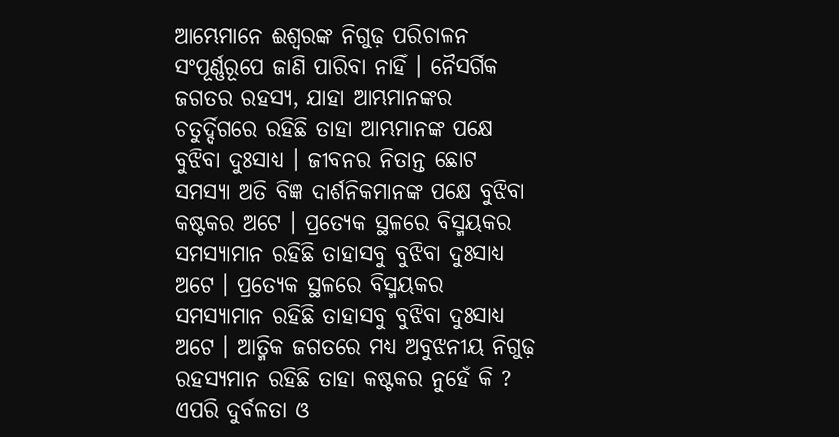ଆମ୍ଭେମାନେ ଈଶ୍ବରଙ୍କ ନିଗୁଢ଼ ପରିଚାଳନ ସଂପୂର୍ଣ୍ଣରୂପେ ଜାଣି ପାରିବା ନାହିଁ । ନୈସର୍ଗିକ ଜଗତର ରହସ୍ୟ, ଯାହା ଆମ୍ଭମାନଙ୍କର ଚତୁର୍ଦ୍ଦିଗରେ ରହିଛି ତାହା ଆମ୍ଭମାନଙ୍କ ପକ୍ଷେ ବୁଝିବା ଦୁଃସାଧ୍ୟ । ଜୀବନର ନିତାନ୍ତ ଛୋଟ ସମସ୍ୟା ଅତି ବିଜ୍ଞ ଦାର୍ଶନିକମାନଙ୍କ ପକ୍ଷେ ବୁଝିବା କଷ୍ଟକର ଅଟେ । ପ୍ରତ୍ୟେକ ସ୍ଥଳରେ ବିସ୍ମୟକର ସମସ୍ୟାମାନ ରହିଛି ତାହାସବୁ ବୁଝିବା ଦୁଃସାଧ୍ୟ ଅଟେ । ପ୍ରତ୍ୟେକ ସ୍ଥଳରେ ବିସ୍ମୟକର ସମସ୍ୟାମାନ ରହିଛି ତାହାସବୁ ବୁଝିବା ଦୁଃସାଧ୍ୟ ଅଟେ । ଆତ୍ମିକ ଜଗତରେ ମଧ୍ୟ ଅବୁଝନୀୟ ନିଗୁଢ଼ ରହସ୍ୟମାନ ରହିଛି ତାହା କଷ୍ଟକର ନୁହେଁ କି ? ଏପରି ଦୁର୍ବଳତା ଓ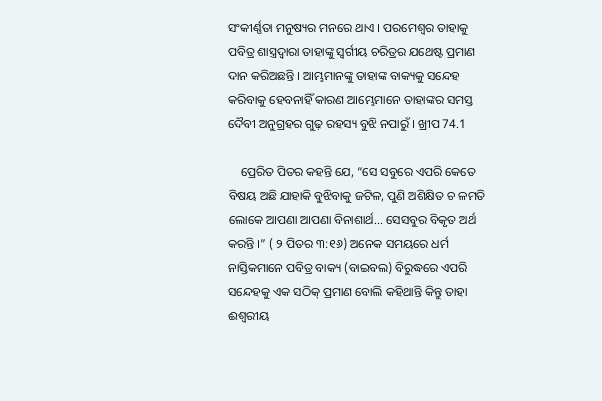ସଂକୀର୍ଣ୍ଣତା ମନୁଷ୍ୟର ମନରେ ଥାଏ । ପରମେଶ୍ବର ତାହାକୁ ପବିତ୍ର ଶାସ୍ତ୍ରଦ୍ଵାରା ତାହାଙ୍କୁ ସ୍ବର୍ଗୀୟ ଚରିତ୍ରର ଯଥେଷ୍ଟ ପ୍ରମାଣ ଦାନ କରିଅଛନ୍ତି । ଆମ୍ଭମାନଙ୍କୁ ତାହାଙ୍କ ବାକ୍ୟକୁ ସନ୍ଦେହ କରିବାକୁ ହେବନାହିଁ କାରଣ ଆମ୍ଭେମାନେ ତାହାଙ୍କର ସମସ୍ତ ଦୈବୀ ଅନୁଗ୍ରହର ଗୁଢ଼ ରହସ୍ୟ ବୁଝି ନପାରୁଁ । ଖ୍ରୀପ 74.1

    ପ୍ରେରିତ ପିତର କହନ୍ତି ଯେ, “ସେ ସବୁରେ ଏପରି କେତେ ବିଷୟ ଅଛି ଯାହାକି ବୁଝିବାକୁ ଜଟିଳ, ପୁଣି ଅଶିକ୍ଷିତ ଚ ଳମତି ଲୋକେ ଆପଣା ଆପଣା ବିନାଶାର୍ଥ... ସେସବୁର ବିକୃତ ଅର୍ଥ କରନ୍ତି ।” ( ୨ ପିତର ୩:୧୬) ଅନେକ ସମୟରେ ଧର୍ମ ନାସ୍ତିକମାନେ ପବିତ୍ର ବାକ୍ୟ (ବାଇବଲ) ବିରୁଦ୍ଧରେ ଏପରି ସନ୍ଦେହକୁ ଏକ ସଠିକ୍ ପ୍ରମାଣ ବୋଲି କହିଥାନ୍ତି କିନ୍ତୁ ତାହା ଈଶ୍ବରୀୟ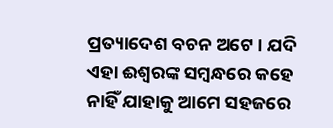ପ୍ରତ୍ୟାଦେଶ ବଚନ ଅଟେ । ଯଦି ଏହା ଈଶ୍ବରଙ୍କ ସମ୍ବନ୍ଧରେ କହେ ନାହିଁ ଯାହାକୁ ଆମେ ସହଜରେ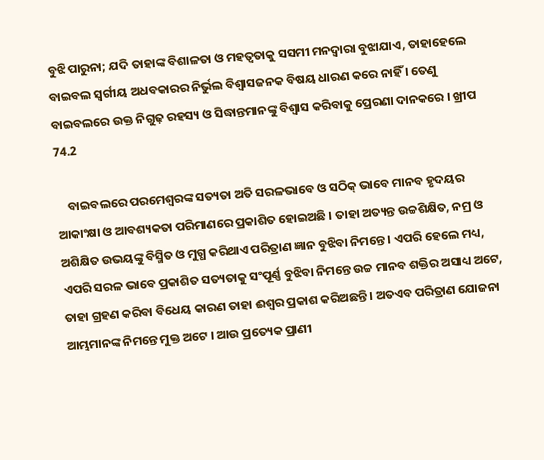ବୁଝି ପାରୁନା; ଯଦି ତାହାଙ୍କ ବିଶାଳତା ଓ ମହତ୍ୱତାକୁ ସସମୀ ମନଦ୍ଵାରା ବୁଝାଯାଏ, ତାହାହେଲେ ବାଇବଲ ସ୍ଵର୍ଗୀୟ ଅଧବକାରର ନିର୍ଭୁଲ ବିଶ୍ବାସଜନକ ବିଷୟ ଧାରଣ କରେ ନାହିଁ । ତେଣୁ ବାଇବଲରେ ଉକ୍ତ ନିଗୁଢ଼ ରହସ୍ୟ ଓ ସିଦ୍ଧାନ୍ତମାନଙ୍କୁ ବିଶ୍ବାସ କରିବାକୁ ପ୍ରେରଣା ଦାନକରେ । ଖ୍ରୀପ 74.2

    ବାଇବଲରେ ପରମେଶ୍ୱରଙ୍କ ସତ୍ୟତା ଅତି ସରଳଭାବେ ଓ ସଠିକ୍ ଭାବେ ମାନବ ହୃଦୟର ଆକାଂକ୍ଷା ଓ ଆବଶ୍ୟକତା ପରିମାଣରେ ପ୍ରକାଶିତ ହୋଇଅଛି । ତାହା ଅତ୍ୟନ୍ତ ଉଚ୍ଚଶିକ୍ଷିତ, ନମ୍ର ଓ ଅଶିକ୍ଷିତ ଉଭୟଙ୍କୁ ବିସ୍ମିତ ଓ ମୁଗ୍ଧ କରିଥାଏ ପରିତ୍ରାଣ ଜ୍ଞାନ ବୁଝିବା ନିମନ୍ତେ । ଏପରି ହେଲେ ମଧ୍ୟ, ଏପରି ସରଳ ଭାବେ ପ୍ରକାଶିତ ସତ୍ୟତାକୁ ସଂପୂର୍ଣ୍ଣ ବୁଝିବା ନିମନ୍ତେ ଉଚ୍ଚ ମାନବ ଶକ୍ତିର ଅସାଧ୍ୟ ଅଟେ, ତାହା ଗ୍ରହଣ କରିବା ବିଧେୟ କାରଣ ତାହା ଈଶ୍ବର ପ୍ରକାଶ କରିଅଛନ୍ତି । ଅତଏବ ପରିତ୍ରାଣ ଯୋଜନା ଆମ୍ଭମାନଙ୍କ ନିମନ୍ତେ ମୁକ୍ତ ଅଟେ । ଆଉ ପ୍ରତ୍ୟେକ ପ୍ରାଣୀ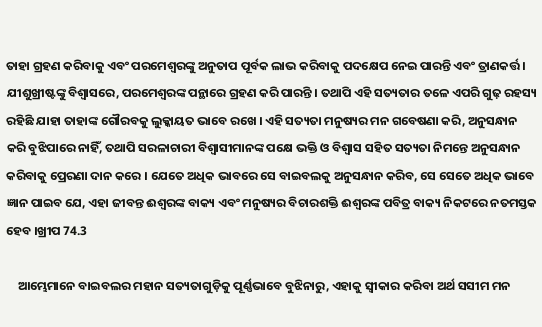ତାହା ଗ୍ରହଣ କରିବାକୁ ଏବଂ ପରମେଶ୍ବରଙ୍କୁ ଅନୁତାପ ପୂର୍ବକ ଲାଭ କରିବାକୁ ପଦକ୍ଷେପ ନେଇ ପାରନ୍ତି ଏବଂ ତ୍ରାଣକର୍ତ୍ତ। ଯୀଶୁଖ୍ରୀଷ୍ଟଙ୍କୁ ବିଶ୍ବାସରେ, ପରମେଶ୍ବରଙ୍କ ପନ୍ଥାରେ ଗ୍ରହଣ କରି ପାରନ୍ତି । ତଥାପି ଏହି ସତ୍ୟତାର ତଳେ ଏପରି ଗୁଢ଼ ରହସ୍ୟ ରହିଛି ଯାହା ତାହାଙ୍କ ଗୌରବକୁ ଲୁକ୍କାୟତ ଭାବେ ରଖେ । ଏହି ସତ୍ୟତା ମନୁଷ୍ୟର ମନ ଗବେଷଣା କରି, ଅନୁସନ୍ଧାନ କରି ବୁଝିପାରେ ନାହିଁ, ତଥାପି ସରଳାଚାରୀ ବିଶ୍ବାସୀମାନଙ୍କ ପକ୍ଷେ ଭକ୍ତି ଓ ବିଶ୍ୱାସ ସହିତ ସତ୍ୟତା ନିମନ୍ତେ ଅନୁସନ୍ଧାନ କରିବାକୁ ପ୍ରେରଣା ଦାନ କରେ । ଯେତେ ଅଧିକ ଭାବରେ ସେ ବାଇବଲକୁ ଅନୁସନ୍ଧାନ କରିବ, ସେ ସେତେ ଅଧିକ ଭାବେ ଜ୍ଞାନ ପାଇବ ଯେ, ଏହା ଜୀବନ୍ତ ଈଶ୍ବରଙ୍କ ବାକ୍ୟ ଏବଂ ମନୁଷ୍ୟର ବିଚାରଶକ୍ତି ଈଶ୍ବରଙ୍କ ପବିତ୍ର ବାକ୍ୟ ନିକଟରେ ନତମସ୍ତକ ହେବ ।ଖ୍ରୀପ 74.3

    ଆମ୍ଭେମାନେ ବାଇବଲର ମହାନ ସତ୍ୟତାଗୁଡ଼ିକୁ ପୂର୍ଣ୍ଣଭାବେ ବୁଝିନାରୁ, ଏହାକୁ ସ୍ବୀକାର କରିବା ଅର୍ଥ ସସୀମ ମନ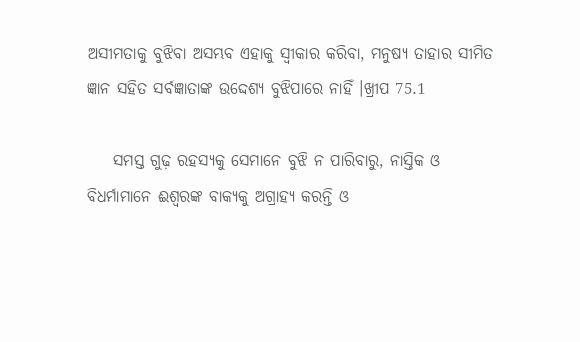ଅସୀମତାକୁ ବୁଝିବା ଅସମ୍ଭବ ଏହାକୁ ସ୍ବୀକାର କରିବା, ମନୁଷ୍ୟ ତାହାର ସୀମିତ ଜ୍ଞାନ ସହିତ ସର୍ବଜ୍ଞାତାଙ୍କ ଉଦ୍ଦେଶ୍ୟ ବୁଝିପାରେ ନାହିଁ ।ଖ୍ରୀପ 75.1

    ସମସ୍ତ ଗୁଢ଼ ରହସ୍ୟକୁ ସେମାନେ ବୁଝି ନ ପାରିବାରୁ, ନାସ୍ତିକ ଓ ବିଧର୍ମାମାନେ ଈଶ୍ବରଙ୍କ ବାକ୍ୟକୁ ଅଗ୍ରାହ୍ୟ କରନ୍ତି ଓ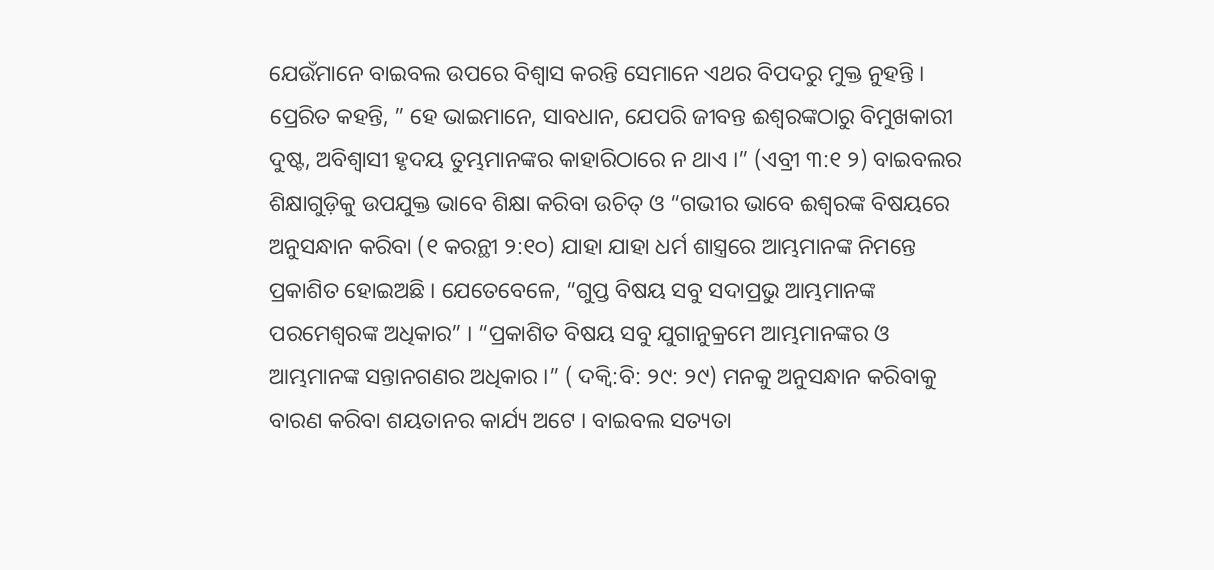ଯେଉଁମାନେ ବାଇବଲ ଉପରେ ବିଶ୍ବାସ କରନ୍ତି ସେମାନେ ଏଥର ବିପଦରୁ ମୁକ୍ତ ନୁହନ୍ତି । ପ୍ରେରିତ କହନ୍ତି, ” ହେ ଭାଇମାନେ, ସାବଧାନ, ଯେପରି ଜୀବନ୍ତ ଈଶ୍ଵରଙ୍କଠାରୁ ବିମୁଖକାରୀ ଦୁଷ୍ଟ, ଅବିଶ୍ୱାସୀ ହୃଦୟ ତୁମ୍ଭମାନଙ୍କର କାହାରିଠାରେ ନ ଥାଏ ।” (ଏବ୍ରୀ ୩:୧ ୨) ବାଇବଲର ଶିକ୍ଷାଗୁଡ଼ିକୁ ଉପଯୁକ୍ତ ଭାବେ ଶିକ୍ଷା କରିବା ଉଚିତ୍ ଓ “ଗଭୀର ଭାବେ ଈଶ୍ବରଙ୍କ ବିଷୟରେ ଅନୁସନ୍ଧାନ କରିବା (୧ କରନ୍ଥୀ ୨:୧୦) ଯାହା ଯାହା ଧର୍ମ ଶାସ୍ତ୍ରରେ ଆମ୍ଭମାନଙ୍କ ନିମନ୍ତେ ପ୍ରକାଶିତ ହୋଇଅଛି । ଯେତେବେଳେ, “ଗୁପ୍ତ ବିଷୟ ସବୁ ସଦାପ୍ରଭୁ ଆମ୍ଭମାନଙ୍କ ପରମେଶ୍ବରଙ୍କ ଅଧିକାର” । “ପ୍ରକାଶିତ ବିଷୟ ସବୁ ଯୁଗାନୁକ୍ରମେ ଆମ୍ଭମାନଙ୍କର ଓ ଆମ୍ଭମାନଙ୍କ ସନ୍ତାନଗଣର ଅଧିକାର ।” ( ଦକ୍ୱି:ବି: ୨୯: ୨୯) ମନକୁ ଅନୁସନ୍ଧାନ କରିବାକୁ ବାରଣ କରିବା ଶୟତାନର କାର୍ଯ୍ୟ ଅଟେ । ବାଇବଲ ସତ୍ୟତା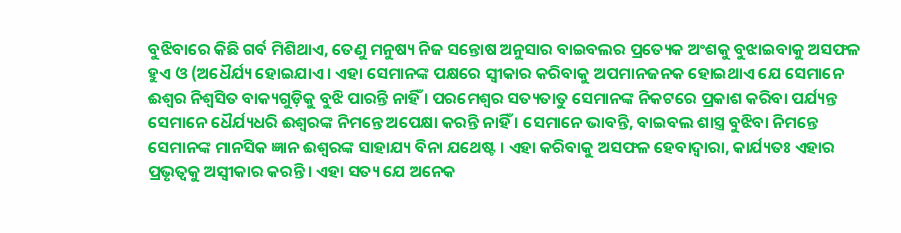ବୁଝିବାରେ କିଛି ଗର୍ବ ମିଶିଥାଏ, ତେଣୁ ମନୁଷ୍ୟ ନିଜ ସନ୍ତୋଷ ଅନୁସାର ବାଇବଲର ପ୍ରତ୍ୟେକ ଅଂଶକୁ ବୁଝାଇବାକୁ ଅସଫଳ ହୁଏ ଓ (ଅଧୈର୍ଯ୍ୟ ହୋଇଯାଏ । ଏହା ସେମାନଙ୍କ ପକ୍ଷରେ ସ୍ୱୀକାର କରିବାକୁ ଅପମାନଜନକ ହୋଇଥାଏ ଯେ ସେମାନେ ଈଶ୍ବର ନିଶ୍ଵସିତ ବାକ୍ୟଗୁଡ଼ିକୁ ବୁଝି ପାରନ୍ତି ନାହିଁ । ପରମେଶ୍ବର ସତ୍ୟତାତୁ ସେମାନଙ୍କ ନିକଟରେ ପ୍ରକାଶ କରିବା ପର୍ଯ୍ୟନ୍ତ ସେମାନେ ଧୈର୍ଯ୍ୟଧରି ଈଶ୍ବରଙ୍କ ନିମନ୍ତେ ଅପେକ୍ଷା କରନ୍ତି ନାହିଁ । ସେମାନେ ଭାବନ୍ତି, ବାଇବଲ ଶାସ୍ତ୍ର ବୁଝିବା ନିମନ୍ତେ ସେମାନଙ୍କ ମାନସିକ ଜ୍ଞାନ ଈଶ୍ଵରଙ୍କ ସାହାଯ୍ୟ ବିନା ଯଥେଷ୍ଟ । ଏହା କରିବାକୁ ଅସଫଳ ହେବାଦ୍ବାରା, କାର୍ଯ୍ୟତଃ ଏହାର ପ୍ରଭୃତ୍ୱକୁ ଅସ୍ବୀକାର କରନ୍ତି । ଏହା ସତ୍ୟ ଯେ ଅନେକ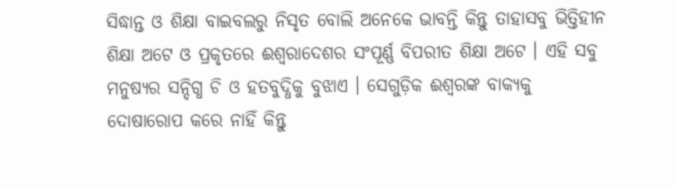ସିଦ୍ଧାନ୍ତ ଓ ଶିକ୍ଷା ବାଇବଲରୁ ନିସୃତ ବୋଲି ଅନେକେ ଭାବନ୍ତି କିନ୍ତୁ ତାହାସବୁ ଭିତ୍ତିହୀନ ଶିକ୍ଷା ଅଟେ ଓ ପ୍ରକୃତରେ ଈଶ୍ବରାଦେଶର ସଂପୂର୍ଣ୍ଣ ବିପରୀତ ଶିକ୍ଷା ଅଟେ । ଏହି ସବୁ ମନୁଷ୍ୟର ସନ୍ଦିଗ୍ଧ ଚି ଓ ହତବୁଦ୍ଧିକୁ ବୁଝାଏ । ସେଗୁଡ଼ିକ ଈଶ୍ବରଙ୍କ ବାକ୍ୟକୁ ଦୋଷାରୋପ କରେ ନାହିଁ କିନ୍ତୁ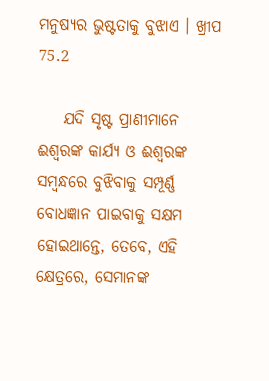ମନୁଷ୍ୟର ଭୁଷ୍ଟତାକୁ ବୁଝାଏ । ଖ୍ରୀପ 75.2

    ଯଦି ସୃଷ୍ଟ ପ୍ରାଣୀମାନେ ଈଶ୍ବରଙ୍କ କାର୍ଯ୍ୟ ଓ ଈଶ୍ବରଙ୍କ ସମ୍ବନ୍ଧରେ ବୁଝିବାକୁ ସମ୍ପୂର୍ଣ୍ଣ ବୋଧଜ୍ଞାନ ପାଇବାକୁ ସକ୍ଷମ ହୋଇଥାନ୍ତେ, ତେବେ, ଏହି କ୍ଷେତ୍ରରେ, ସେମାନଙ୍କ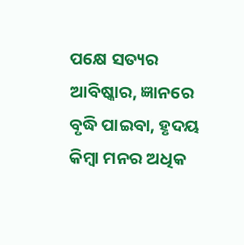ପକ୍ଷେ ସତ୍ୟର ଆବିଷ୍କାର, ଜ୍ଞାନରେ ବୃଦ୍ଧି ପାଇବା, ହୃଦୟ କିମ୍ବା ମନର ଅଧିକ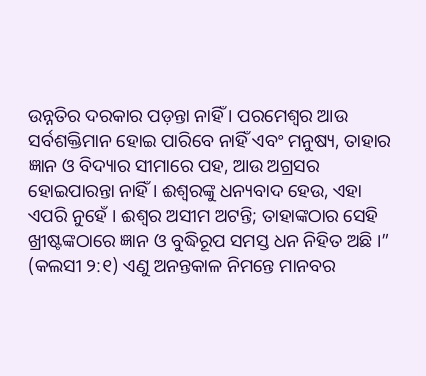ଉନ୍ନତିର ଦରକାର ପଡ଼ନ୍ତା ନାହିଁ । ପରମେଶ୍ବର ଆଉ ସର୍ବଶକ୍ତିମାନ ହୋଇ ପାରିବେ ନାହିଁ ଏବଂ ମନୁଷ୍ୟ, ତାହାର ଜ୍ଞାନ ଓ ବିଦ୍ୟାର ସୀମାରେ ପହ, ଆଉ ଅଗ୍ରସର ହୋଇପାରନ୍ତା ନାହିଁ । ଈଶ୍ଵରଙ୍କୁ ଧନ୍ୟବାଦ ହେଉ, ଏହା ଏପରି ନୁହେଁ । ଈଶ୍ବର ଅସୀମ ଅଟନ୍ତି; ତାହାଙ୍କଠାର ସେହି ଖ୍ରୀଷ୍ଟଙ୍କଠାରେ ଜ୍ଞାନ ଓ ବୁଦ୍ଧିରୂପ ସମସ୍ତ ଧନ ନିହିତ ଅଛି ।” (କଲସୀ ୨:୧) ଏଣୁ ଅନନ୍ତକାଳ ନିମନ୍ତେ ମାନବର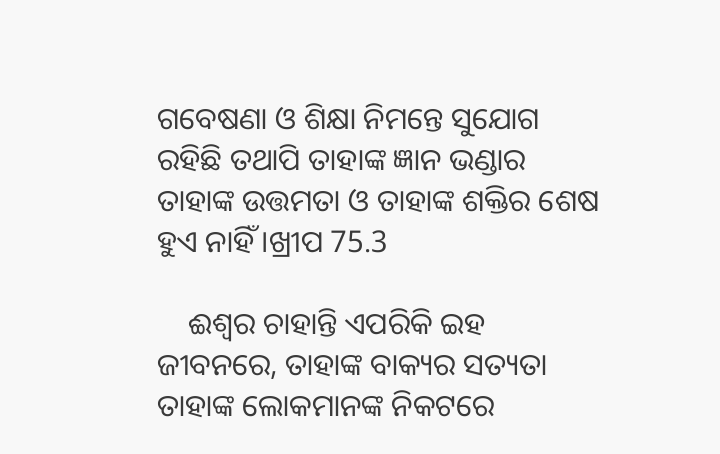ଗବେଷଣା ଓ ଶିକ୍ଷା ନିମନ୍ତେ ସୁଯୋଗ ରହିଛି ତଥାପି ତାହାଙ୍କ ଜ୍ଞାନ ଭଣ୍ଡାର ତାହାଙ୍କ ଉତ୍ତମତା ଓ ତାହାଙ୍କ ଶକ୍ତିର ଶେଷ ହୁଏ ନାହିଁ ।ଖ୍ରୀପ 75.3

    ଈଶ୍ବର ଚାହାନ୍ତି ଏପରିକି ଇହ ଜୀବନରେ, ତାହାଙ୍କ ବାକ୍ୟର ସତ୍ୟତା ତାହାଙ୍କ ଲୋକମାନଙ୍କ ନିକଟରେ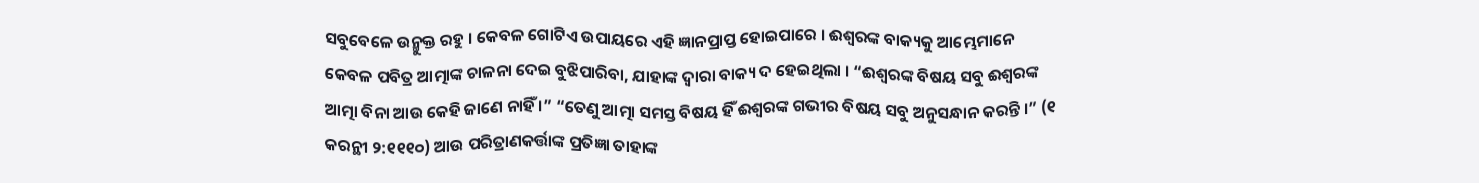ସବୁବେଳେ ଉନ୍ମୁକ୍ତ ରହୁ । କେବଳ ଗୋଟିଏ ଉପାୟରେ ଏହି ଜ୍ଞାନପ୍ରାପ୍ତ ହୋଇପାରେ । ଈଶ୍ବରଙ୍କ ବାକ୍ୟକୁ ଆମ୍ଭେମାନେ କେବଳ ପବିତ୍ର ଆତ୍ମାଙ୍କ ଚାଳନା ଦେଇ ବୁଝିପାରିବା, ଯାହାଙ୍କ ଦ୍ବାରା ବାକ୍ୟ ଦ ହେଇଥିଲା । “ଈଶ୍ବରଙ୍କ ବିଷୟ ସବୁ ଈଶ୍ବରଙ୍କ ଆତ୍ମା ବିନା ଆଉ କେହି ଜାଣେ ନାହିଁ ।” “ତେଣୁ ଆତ୍ମା ସମସ୍ତ ବିଷୟ ହିଁ ଈଶ୍ଵରଙ୍କ ଗଭୀର ବିଷୟ ସବୁ ଅନୁସନ୍ଧାନ କରନ୍ତି ।” (୧ କରନ୍ଥୀ ୨:୧୧୧୦) ଆଉ ପରିତ୍ରାଣକର୍ତ୍ତାଙ୍କ ପ୍ରତିଜ୍ଞା ତାହାଙ୍କ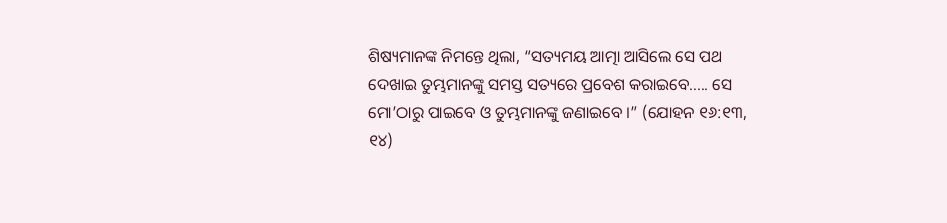ଶିଷ୍ୟମାନଙ୍କ ନିମନ୍ତେ ଥିଲା, “ସତ୍ୟମୟ ଆତ୍ମା ଆସିଲେ ସେ ପଥ ଦେଖାଇ ତୁମ୍ଭମାନଙ୍କୁ ସମସ୍ତ ସତ୍ୟରେ ପ୍ରବେଶ କରାଇବେ..... ସେ ମୋ’ଠାରୁ ପାଇବେ ଓ ତୁମ୍ଭମାନଙ୍କୁ ଜଣାଇବେ ।” (ଯୋହନ ୧୬:୧୩, ୧୪)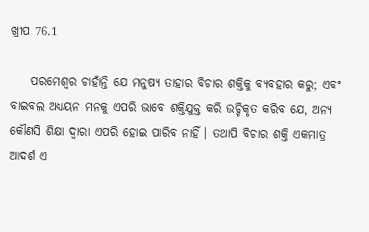ଖ୍ରୀପ 76.1

    ପରମେଶ୍ଵର ଚାହାଁନ୍ତି ଯେ ମନୁଷ୍ୟ ତାହାର ବିଚାର ଶକ୍ତିକୁ ବ୍ୟବହାର କରୁ; ଏବଂ ବାଇବଲ ଅଧ୍ୟୟନ ମନକୁ ଏପରି ଭାବେ ଶକ୍ତିଯୁକ୍ତ କରି ଉଚ୍ଚିକୃତ କରିବ ଯେ, ଅନ୍ୟ କୌଣସି ଶିକ୍ଷା ଦ୍ବାରା ଏପରି ହୋଇ ପାରିବ ନାହିଁ । ତଥାପି ବିଚାର ଶକ୍ତି ଏକମାତ୍ର ଆଦର୍ଶ ଏ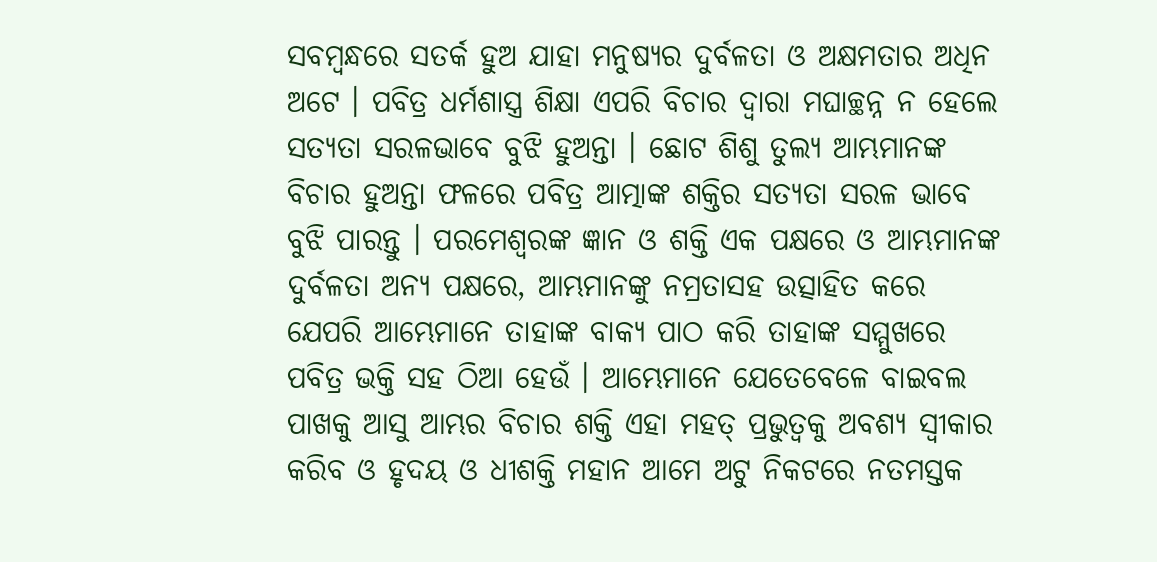ସବମ୍ବନ୍ଧରେ ସତର୍କ ହୁଅ ଯାହା ମନୁଷ୍ୟର ଦୁର୍ବଳତା ଓ ଅକ୍ଷମତାର ଅଧିନ ଅଟେ । ପବିତ୍ର ଧର୍ମଶାସ୍ତ୍ର ଶିକ୍ଷା ଏପରି ବିଚାର ଦ୍ଵାରା ମଘାଚ୍ଛନ୍ନ ନ ହେଲେ ସତ୍ୟତା ସରଳଭାବେ ବୁଝି ହୁଅନ୍ତା । ଛୋଟ ଶିଶୁ ତୁଲ୍ୟ ଆମ୍ଭମାନଙ୍କ ବିଚାର ହୁଅନ୍ତା ଫଳରେ ପବିତ୍ର ଆତ୍ମାଙ୍କ ଶକ୍ତିର ସତ୍ୟତା ସରଳ ଭାବେ ବୁଝି ପାରନ୍ତୁ । ପରମେଶ୍ଵରଙ୍କ ଜ୍ଞାନ ଓ ଶକ୍ତି ଏକ ପକ୍ଷରେ ଓ ଆମ୍ଭମାନଙ୍କ ଦୁର୍ବଳତା ଅନ୍ୟ ପକ୍ଷରେ, ଆମ୍ଭମାନଙ୍କୁ ନମ୍ରତାସହ ଉତ୍ସାହିତ କରେ ଯେପରି ଆମ୍ଭେମାନେ ତାହାଙ୍କ ବାକ୍ୟ ପାଠ କରି ତାହାଙ୍କ ସମ୍ମୁଖରେ ପବିତ୍ର ଭକ୍ତି ସହ ଠିଆ ହେଉଁ । ଆମ୍ଭେମାନେ ଯେତେବେଳେ ବାଇବଲ ପାଖକୁ ଆସୁ ଆମ୍ଭର ବିଚାର ଶକ୍ତି ଏହା ମହତ୍ ପ୍ରଭୁତ୍ଵକୁ ଅବଶ୍ୟ ସ୍ବୀକାର କରିବ ଓ ହୃଦୟ ଓ ଧୀଶକ୍ତି ମହାନ ଆମେ ଅଟୁ ନିକଟରେ ନତମସ୍ତକ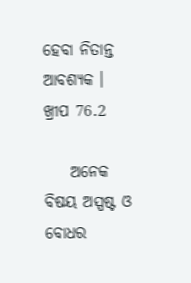ହେବା ନିତାନ୍ତ ଆବଶ୍ୟକ । ଖ୍ରୀପ 76.2

    ଅନେକ ବିଷୟ ଅସ୍ପଷ୍ଟ ଓ ବୋଧର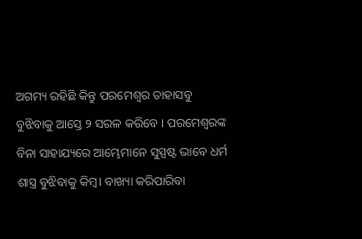ଅଗମ୍ୟ ରହିଛି କିନ୍ତୁ ପରମେଶ୍ବର ତାହାସବୁ ବୁଝିବାକୁ ଆସ୍ତେ ୨ ସରଳ କରିବେ । ପରମେଶ୍ୱରଙ୍କ ବିନା ସାହାଯ୍ୟରେ ଆମ୍ଭେମାନେ ସୁସ୍ପଷ୍ଟ ଭାବେ ଧର୍ମ ଶାସ୍ତ୍ର ବୁଝିବାକୁ କିମ୍ବ। ବାଖ୍ୟା କରିପାରିବା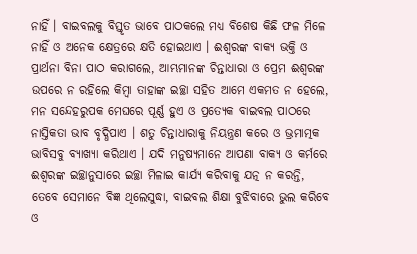ନାହିଁ । ବାଇବଲକୁ ବିସ୍ତୃତ ଭାବେ ପାଠକଲେ ମଧ୍ୟ ବିଶେଷ କିଛି ଫଳ ମିଳେ ନାହିଁ ଓ ଅନେକ କ୍ଷେତ୍ରରେ କ୍ଷତି ହୋଇଥାଏ । ଈଶ୍ବରଙ୍କ ବାକ୍ୟ ଭକ୍ତି ଓ ପ୍ରାର୍ଥନା ବିନା ପାଠ କରାଗଲେ, ଆମ୍ଭମାନଙ୍କ ଚିନ୍ତାଧାରା ଓ ପ୍ରେମ ଈଶ୍ବରଙ୍କ ଉପରେ ନ ରହିଲେ କିମ୍ବା ତାହାଙ୍କ ଇଚ୍ଛା ସହିତ ଆମେ ଏକମତ ନ ହେଲେ, ମନ ସନ୍ଦେହରୁପକ ମେଘରେ ପୂର୍ଣ୍ଣ ହୁଏ ଓ ପ୍ରତ୍ୟେକ ବାଇବଲ ପାଠରେ ନାସ୍ତିକତା ଭାବ ବୃଦ୍ଧିପାଏ । ଶତୁ ଚିନ୍ତାଧାରାକୁ ନିୟନ୍ତ୍ରଣ କରେ ଓ ଭ୍ରମାତ୍ମକ ଭାବିସବୁ ବ୍ୟାଖ୍ୟା କରିଥାଏ । ଯଦି ମନୁଷ୍ୟମାନେ ଆପଣା ବାକ୍ୟ ଓ କର୍ମରେ ଈଶ୍ଵରଙ୍କ ଇଚ୍ଛାନୁସାରେ ଇଚ୍ଛା ମିଳାଇ କାର୍ଯ୍ୟ କରିବାକୁ ଯତ୍ନ ନ କରନ୍ତି, ତେବେ ସେମାନେ ବିଜ୍ଞ ଥିଲେସୁଦ୍ଧା, ବାଇବଲ ଶିକ୍ଷା ବୁଝିବାରେ ଭୁଲ କରିବେ ଓ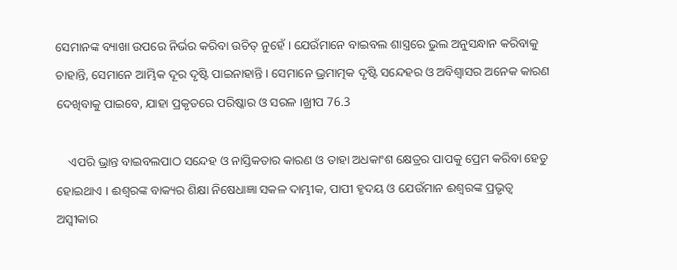ସେମାନଙ୍କ ବ୍ୟାଖା ଉପରେ ନିର୍ଭର କରିବା ଉଚିତ୍ ନୁହେଁ । ଯେଉଁମାନେ ବାଇବଲ ଶାସ୍ତ୍ରରେ ଭୁଲ ଅନୁସନ୍ଧାନ କରିବାକୁ ଚାହାନ୍ତି, ସେମାନେ ଆମ୍ଭିକ ଦୂର ଦୃଷ୍ଟି ପାଇନାହାନ୍ତି । ସେମାନେ ଭ୍ରମାତ୍ମକ ଦୃଷ୍ଟି ସନ୍ଦେହର ଓ ଅବିଶ୍ୱାସର ଅନେକ କାରଣ ଦେଖିବାକୁ ପାଇବେ, ଯାହା ପ୍ରକୃତରେ ପରିଷ୍କାର ଓ ସରଳ ।ଖ୍ରୀପ 76.3

    ଏପରି ଭ୍ରାନ୍ତ ବାଇବଲପାଠ ସନ୍ଦେହ ଓ ନାସ୍ତିକତାର କାରଣ ଓ ତାହା ଅଧକାଂଶ କ୍ଷେତ୍ରର ପାପକୁ ପ୍ରେମ କରିବା ହେତୁ ହୋଇଥାଏ । ଈଶ୍ବରଙ୍କ ବାକ୍ୟର ଶିକ୍ଷା ନିଷେଧାଜ୍ଞା ସକଳ ଦାମ୍ଭୀକ, ପାପୀ ହୃଦୟ ଓ ଯେଉଁମାନ ଈଶ୍ଵରଙ୍କ ପ୍ରଭୃତ୍ୱ ଅସ୍ୱୀକାର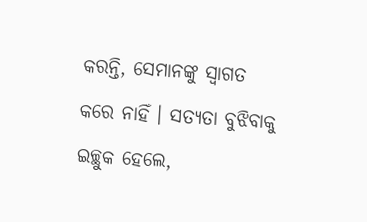କରନ୍ତି, ସେମାନଙ୍କୁ ସ୍ଵାଗତ କରେ ନାହିଁ । ସତ୍ୟତା ବୁଝିବାକୁ ଇଚ୍ଛୁକ ହେଲେ,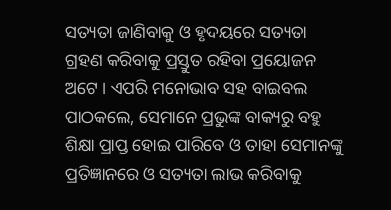ସତ୍ୟତା ଜାଣିବାକୁ ଓ ହୃଦୟରେ ସତ୍ୟତା ଗ୍ରହଣ କରିବାକୁ ପ୍ରସ୍ତୁତ ରହିବା ପ୍ରୟୋଜନ ଅଟେ । ଏପରି ମନୋଭାବ ସହ ବାଇବଲ ପାଠକଲେ, ସେମାନେ ପ୍ରଭୁଙ୍କ ବାକ୍ୟରୁ ବହୁ ଶିକ୍ଷା ପ୍ରାପ୍ତ ହୋଇ ପାରିବେ ଓ ତାହା ସେମାନଙ୍କୁ ପ୍ରତିଜ୍ଞାନରେ ଓ ସତ୍ୟତା ଲାଭ କରିବାକୁ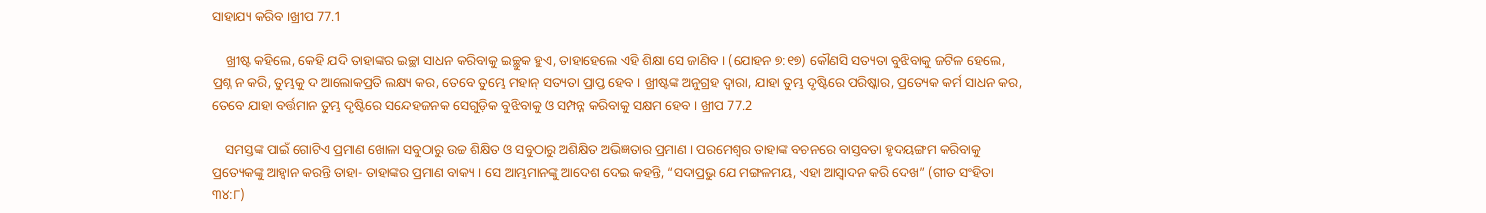ସାହାଯ୍ୟ କରିବ ।ଖ୍ରୀପ 77.1

    ଖ୍ରୀଷ୍ଟ କହିଲେ, କେହି ଯଦି ତାହାଙ୍କର ଇଚ୍ଛା ସାଧନ କରିବାକୁ ଇଚ୍ଛୁକ ହୁଏ, ତାହାହେଲେ ଏହି ଶିକ୍ଷା ସେ ଜାଣିବ । (ଯୋହନ ୭:୧୭) କୌଣସି ସତ୍ୟତା ବୁଝିବାକୁ ଜଟିଳ ହେଲେ, ପ୍ରଶ୍ନ ନ କରି, ତୁମ୍ଭକୁ ଦ ଆଲୋକପ୍ରତି ଲକ୍ଷ୍ୟ କର, ତେବେ ତୁମ୍ଭେ ମହାନ୍ ସତ୍ୟତା ପ୍ରାପ୍ତ ହେବ । ଖ୍ରୀଷ୍ଟଙ୍କ ଅନୁଗ୍ରହ ଦ୍ଵାରା, ଯାହା ତୁମ୍ଭ ଦୃଷ୍ଟିରେ ପରିଷ୍କାର, ପ୍ରତ୍ୟେକ କର୍ମ ସାଧନ କର, ତେବେ ଯାହା ବର୍ତ୍ତମାନ ତୁମ୍ଭ ଦୃଷ୍ଟିରେ ସନ୍ଦେହଜନକ ସେଗୁଡ଼ିକ ବୁଝିବାକୁ ଓ ସମ୍ପନ୍ନ କରିବାକୁ ସକ୍ଷମ ହେବ । ଖ୍ରୀପ 77.2

    ସମସ୍ତଙ୍କ ପାଇଁ ଗୋଟିଏ ପ୍ରମାଣ ଖୋଳା ସବୁଠାରୁ ଉଚ୍ଚ ଶିକ୍ଷିତ ଓ ସବୁଠାରୁ ଅଶିକ୍ଷିତ ଅଭିଜ୍ଞତାର ପ୍ରମାଣ । ପରମେଶ୍ବର ତାହାଙ୍କ ବଚନରେ ବାସ୍ତବତା ହୃଦୟଙ୍ଗମ କରିବାକୁ ପ୍ରତ୍ୟେକଙ୍କୁ ଆହ୍ବାନ କରନ୍ତି ତାହା- ତାହାଙ୍କର ପ୍ରମାଣ ବାକ୍ୟ । ସେ ଆମ୍ଭମାନଙ୍କୁ ଆଦେଶ ଦେଇ କହନ୍ତି, “ସଦାପ୍ରଭୁ ଯେ ମଙ୍ଗଳମୟ, ଏହା ଆସ୍ବାଦନ କରି ଦେଖ” (ଗୀତ ସଂହିତା ୩୪:୮)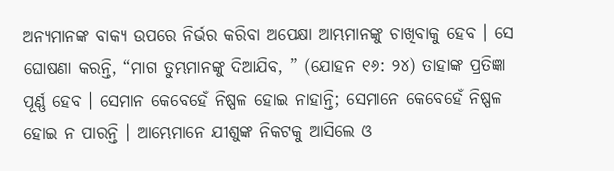ଅନ୍ୟମାନଙ୍କ ବାକ୍ୟ ଉପରେ ନିର୍ଭର କରିବା ଅପେକ୍ଷା ଆମ୍ଭମାନଙ୍କୁ ଚାଖିବାକୁ ହେବ । ସେ ଘୋଷଣା କରନ୍ତି, “ମାଗ ତୁମ୍ଭମାନଙ୍କୁ ଦିଆଯିବ, ” (ଯୋହନ ୧୬: ୨୪) ତାହାଙ୍କ ପ୍ରତିଜ୍ଞା ପୂର୍ଣ୍ଣ ହେବ । ସେମାନ କେବେହେଁ ନିଷ୍ପଳ ହୋଇ ନାହାନ୍ତି; ସେମାନେ କେବେହେଁ ନିଷ୍ପଳ ହୋଇ ନ ପାରନ୍ତି । ଆମ୍ଭେମାନେ ଯୀଶୁଙ୍କ ନିକଟକୁ ଆସିଲେ ଓ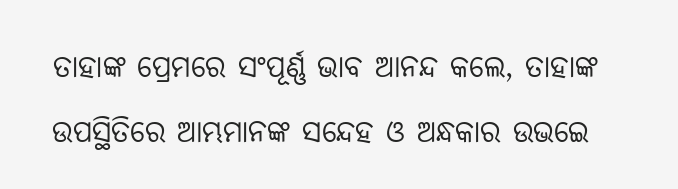ତାହାଙ୍କ ପ୍ରେମରେ ସଂପୂର୍ଣ୍ଣ ଭାବ ଆନନ୍ଦ କଲେ, ତାହାଙ୍କ ଉପସ୍ଥିତିରେ ଆମ୍ଭମାନଙ୍କ ସନ୍ଦେହ ଓ ଅନ୍ଧକାର ଉଭଇେ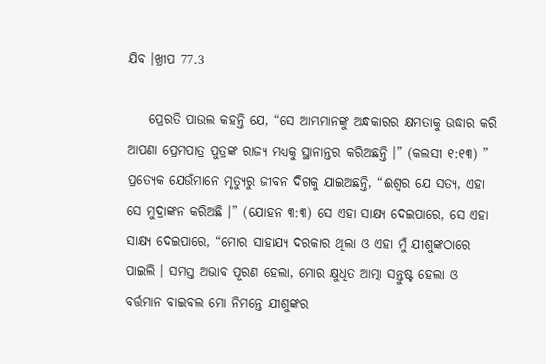ଯିବ ।ଖ୍ରୀପ 77.3

    ପ୍ରେରତି ପାଉଲ କହନ୍ତି ଯେ, “ସେ ଆମ୍ଭମାନଙ୍କୁ ଅନ୍ଧକାରର କ୍ଷମତାକୁ ଉଦ୍ଧାର କରି ଆପଣା ପ୍ରେମପାତ୍ର ପୁତ୍ରଙ୍କ ରାଜ୍ୟ ମଧ୍ୟକୁ ସ୍ଥାନାନ୍ତର କରିଅଛନ୍ତି ।” (କଲସୀ ୧:୧୩) ” ପ୍ରତ୍ୟେକ ଯେଉଁମାନେ ମୃତ୍ୟୁରୁ ଜୀବନ ଦିଗକୁ ଯାଇଅଛନ୍ତି, “ଈଶ୍ବର ଯେ ସତ୍ୟ, ଏହା ସେ ମୁଦ୍ରାଙ୍କନ କରିଅଛି ।” (ଯୋହନ ୩:୩) ସେ ଏହା ସାକ୍ଷ୍ୟ ଦେଇପାରେ, ସେ ଏହା ସାକ୍ଷ୍ୟ ଦେଇପାରେ, “ମୋର ସାହାଯ୍ୟ ଦରକାର ଥିଲା ଓ ଏହା ମୁଁ ଯୀଶୁଙ୍କଠାରେ ପାଇଲି । ସମସ୍ତ ଅଭାବ ପୂରଣ ହେଲା, ମୋର କ୍ଷୁଧିତ ଆତ୍ମା ସନ୍ତୁଷ୍ଟ ହେଲା ଓ ବର୍ତ୍ତମାନ ବାଇବଲ ମୋ ନିମନ୍ତେ ଯୀଶୁଙ୍କର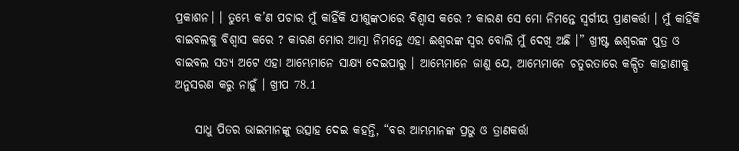ପ୍ରକାଶନ। । ତୁମ୍ଭେ କ’ଣ ପଚାର ମୁଁ କାହିଁକି ଯୀଶୁଙ୍କଠାରେ ବିଶ୍ବାସ କରେ ? କାରଣ ସେ ମୋ ନିମନ୍ତେ ସ୍ଵର୍ଗୀୟ ପ୍ରାଣକର୍ତ୍ତା । ମୁଁ କାହିଁକି ବାଇବଲକୁ ବିଶ୍ୱାସ କରେ ? କାରଣ ମୋର ଆତ୍ମା ନିମନ୍ତେ ଏହା ଈଶ୍ବରଙ୍କ ସ୍ଵର ବୋଲି ମୁଁ ଦେଖି ଅଛି ।” ଖ୍ରୀଷ୍ଟ ଈଶ୍ବରଙ୍କ ପୁତ୍ର ଓ ବାଇବଲ ସତ୍ୟ ଅଟେ ଏହା ଆମ୍ଭେମାନେ ସାକ୍ଷ୍ୟ ଦେଇପାରୁ । ଆମ୍ଭେମାନେ ଜାଣୁ ଯେ, ଆମ୍ଭେମାନେ ଚତୁରତାରେ କଳ୍ପିତ କାହାଣୀକୁ ଅନୁସରଣ କରୁ ନାହୁଁ । ଖ୍ରୀପ 78.1

    ସାଧୁ ପିତର ଭାଇମାନଙ୍କୁ ଉତ୍ସାହ ଦେଇ କହନ୍ତି, “ବର ଆମ୍ଭମାନଙ୍କ ପ୍ରଭୁ ଓ ତ୍ରାଣକର୍ତ୍ତା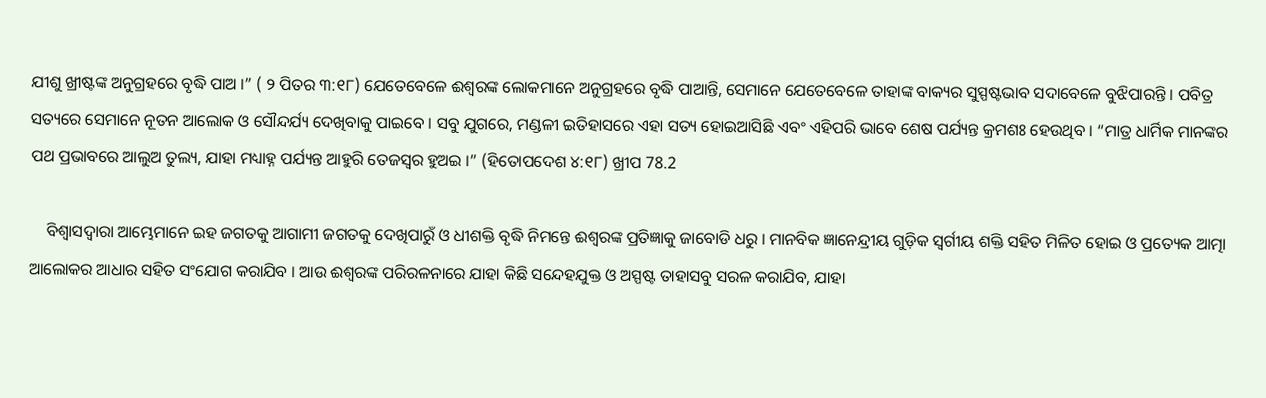ଯୀଶୁ ଖ୍ରୀଷ୍ଟଙ୍କ ଅନୁଗ୍ରହରେ ବୃଦ୍ଧି ପାଅ ।” ( ୨ ପିତର ୩:୧୮) ଯେତେବେଳେ ଈଶ୍ଵରଙ୍କ ଲୋକମାନେ ଅନୁଗ୍ରହରେ ବୃଦ୍ଧି ପାଆନ୍ତି, ସେମାନେ ଯେତେବେଳେ ତାହାଙ୍କ ବାକ୍ୟର ସୁସ୍ପଷ୍ଟଭାବ ସଦାବେଳେ ବୁଝିପାରନ୍ତି । ପବିତ୍ର ସତ୍ୟରେ ସେମାନେ ନୂତନ ଆଲୋକ ଓ ସୌନ୍ଦର୍ଯ୍ୟ ଦେଖିବାକୁ ପାଇବେ । ସବୁ ଯୁଗରେ, ମଣ୍ଡଳୀ ଇତିହାସରେ ଏହା ସତ୍ୟ ହୋଇଆସିଛି ଏବଂ ଏହିପରି ଭାବେ ଶେଷ ପର୍ଯ୍ୟନ୍ତ କ୍ରମଶଃ ହେଉଥିବ । “ମାତ୍ର ଧାର୍ମିକ ମାନଙ୍କର ପଥ ପ୍ରଭାବରେ ଆଲୁଅ ତୁଲ୍ୟ, ଯାହା ମଧ୍ୟାହ୍ନ ପର୍ଯ୍ୟନ୍ତ ଆହୁରି ତେଜସ୍ଵର ହୁଅଇ ।” (ହିତୋପଦେଶ ୪:୧୮) ଖ୍ରୀପ 78.2

    ବିଶ୍ଵାସଦ୍ବାରା ଆମ୍ଭେମାନେ ଇହ ଜଗତକୁ ଆଗାମୀ ଜଗତକୁ ଦେଖିପାରୁଁ ଓ ଧୀଶକ୍ତି ବୃଦ୍ଧି ନିମନ୍ତେ ଈଶ୍ବରଙ୍କ ପ୍ରତିଜ୍ଞାକୁ ଜାବୋଡି ଧରୁ । ମାନବିକ ଜ୍ଞାନେନ୍ଦ୍ରୀୟ ଗୁଡ଼ିକ ସ୍ବର୍ଗୀୟ ଶକ୍ତି ସହିତ ମିଳିତ ହୋଇ ଓ ପ୍ରତ୍ୟେକ ଆତ୍ମା ଆଲୋକର ଆଧାର ସହିତ ସଂଯୋଗ କରାଯିବ । ଆଉ ଈଶ୍ଵରଙ୍କ ପରିରଳନାରେ ଯାହା କିଛି ସନ୍ଦେହଯୁକ୍ତ ଓ ଅସ୍ପଷ୍ଟ ତାହାସବୁ ସରଳ କରାଯିବ, ଯାହା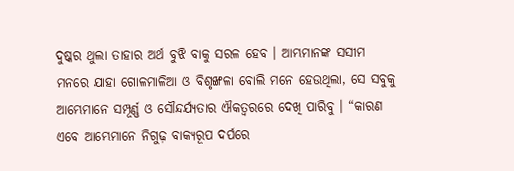ଦୁଷ୍କର ଥୁଲା ତାହାର ଅର୍ଥ ବୁଝି ବାକୁ ସରଳ ହେବ । ଆମ୍ଭମାନଙ୍କ ସସୀମ ମନରେ ଯାହା ଗୋଳମାଳିଆ ଓ ବିଶୃଙ୍ଖଳା ବୋଲି ମନେ ହେଉଥିଲା, ସେ ସବୁକୁ ଆମ୍ଭେମାନେ ସମ୍ପୂର୍ଣ୍ଣ ଓ ସୌନ୍ଦର୍ଯ୍ୟତାର ଐକତ୍ବରରେ ଦେଖି ପାରିବୁ । “କାରଣ ଏବେ ଆମ୍ଭେମାନେ ନିଗୁଢ଼ ବାକ୍ୟରୂପ ଦର୍ପରେ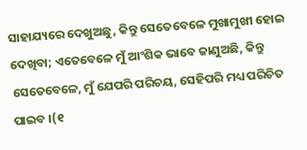ସାହାଯ୍ୟରେ ଦେଖୁଅଛୁ, କିନ୍ତୁ ସେତେବେଳେ ମୁଖାମୁଖୀ ହୋଇ ଦେଖିବା; ଏତେବେଳେ ମୁଁ ଆଂଶିକ ଭାବେ ଜାଣୁଅଛି, କିନ୍ତୁ ସେତେବେଳେ, ମୁଁ ଯେପରି ପରିଚୟ, ସେହିପରି ମଧ୍ୟ ପରିଚିତ ପାଇବ ।(୧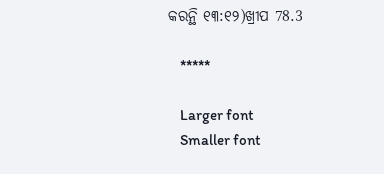କରନ୍ଥି ୧୩:୧୨)ଖ୍ରୀପ 78.3

    *****

    Larger font
    Smaller font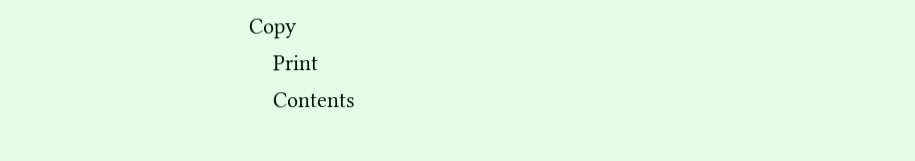Copy
    Print
    Contents